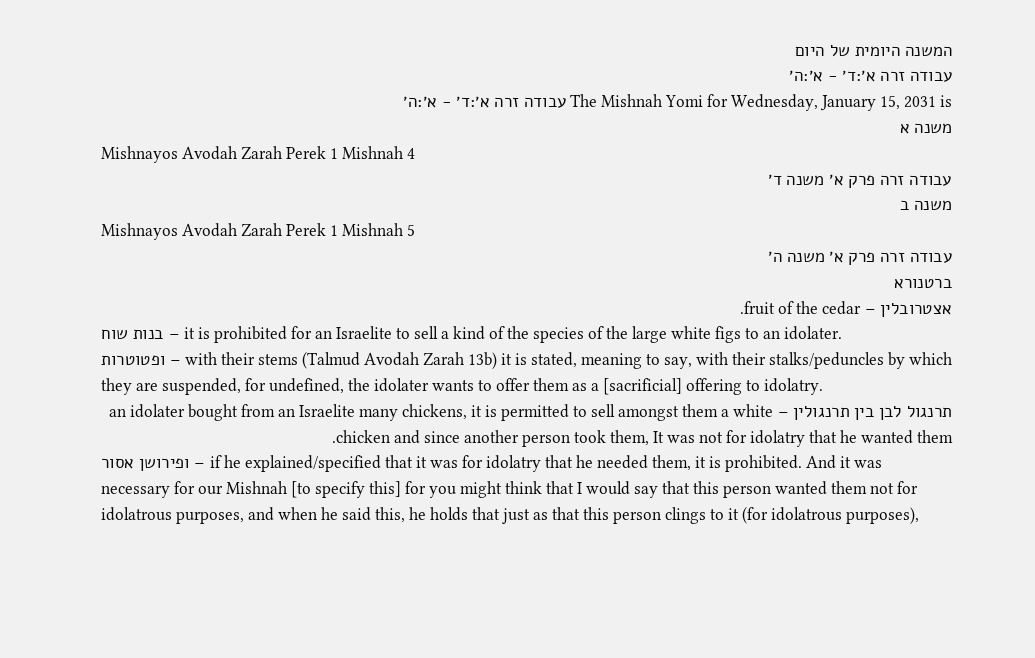המשנה היומית של היום
עבודה זרה א׳:ד׳ - א׳:ה׳
The Mishnah Yomi for Wednesday, January 15, 2031 is עבודה זרה א׳:ד׳ - א׳:ה׳
משנה א
Mishnayos Avodah Zarah Perek 1 Mishnah 4
עבודה זרה פרק א׳ משנה ד׳
משנה ב
Mishnayos Avodah Zarah Perek 1 Mishnah 5
עבודה זרה פרק א׳ משנה ה׳
ברטנורא
אצטרובלין – fruit of the cedar.
בנות שוח – it is prohibited for an Israelite to sell a kind of the species of the large white figs to an idolater.
ופטוטרות – with their stems (Talmud Avodah Zarah 13b) it is stated, meaning to say, with their stalks/peduncles by which they are suspended, for undefined, the idolater wants to offer them as a [sacrificial] offering to idolatry.
תרנגול לבן בין תרנגולין – an idolater bought from an Israelite many chickens, it is permitted to sell amongst them a white chicken and since another person took them, It was not for idolatry that he wanted them.
ופירושן אסור – if he explained/specified that it was for idolatry that he needed them, it is prohibited. And it was necessary for our Mishnah [to specify this] for you might think that I would say that this person wanted them not for idolatrous purposes, and when he said this, he holds that just as that this person clings to it (for idolatrous purposes),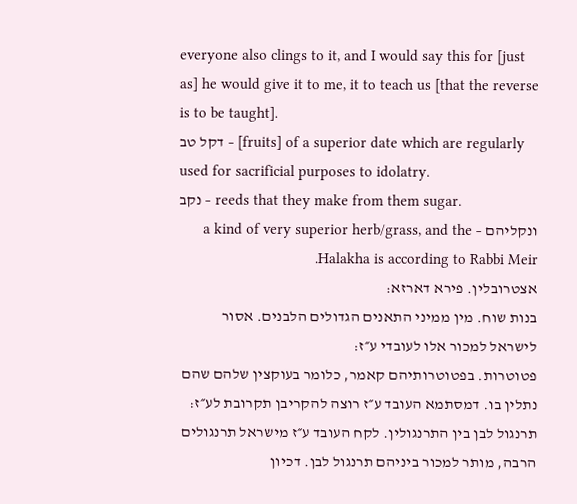everyone also clings to it, and I would say this for [just as] he would give it to me, it to teach us [that the reverse is to be taught].
דקל טב – [fruits] of a superior date which are regularly used for sacrificial purposes to idolatry.
נקב – reeds that they make from them sugar.
ונקליהם – a kind of very superior herb/grass, and the Halakha is according to Rabbi Meir.
אצטרובלין. פירא דארזא:
בנות שוח. מין ממיני התאנים הגדולים הלבנים. אסור לישראל למכור אלו לעובדי ע״ז:
פטוטרות. בפטוטרותיהם קאמר, כלומר בעוקצין שלהם שהם נתלין בו. דמסתמא העובד ע״ז רוצה להקריבן תקרובת לע״ז:
תרנגול לבן בין התרנגולין. לקח העובד ע״ז מישראל תרנגולים הרבה, מותר למכור ביניהם תרנגול לבן. דכיון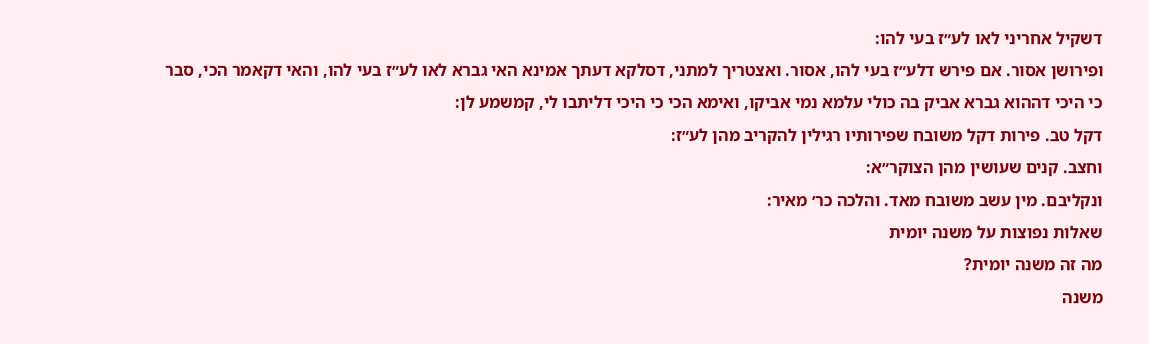דשקיל אחריני לאו לע״ז בעי להו:
ופירושן אסור. אם פירש דלע״ז בעי להו, אסור. ואצטריך למתני, דסלקא דעתך אמינא האי גברא לאו לע״ז בעי להו, והאי דקאמר הכי, סבר כי היכי דההוא גברא אביק בה כולי עלמא נמי אביקו, ואימא הכי כי היכי דליתבו לי, קמשמע לן:
דקל טב. פירות דקל משובח שפירותיו רגילין להקריב מהן לע״ז:
וחצב. קנים שעושין מהן הצוקר״א:
ונקליבם. מין עשב משובח מאד. והלכה כר׳ מאיר:
שאלות נפוצות על משנה יומית
מה זה משנה יומית?
משנה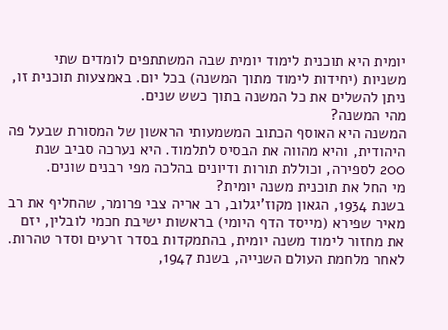יומית היא תוכנית לימוד יומית שבה המשתתפים לומדים שתי משניות (יחידות לימוד מתוך המשנה) בכל יום. באמצעות תוכנית זו, ניתן להשלים את כל המשנה בתוך כשש שנים.
מהי המשנה?
המשנה היא האוסף הכתוב המשמעותי הראשון של המסורת שבעל פה היהודית, והיא מהווה את הבסיס לתלמוד. היא נערכה סביב שנת 200 לספירה, וכוללת תורות ודיונים בהלכה מפי רבנים שונים.
מי החל את תוכנית משנה יומית?
בשנת 1934, הגאון מקוז’יגלוב, רב אריה צבי פרומר, שהחליף את רב מאיר שפירא (מייסד הדף היומי) בראשות ישיבת חכמי לובלין, יזם את מחזור לימוד משנה יומית, בהתמקדות בסדר זרעים וסדר טהרות. לאחר מלחמת העולם השנייה, בשנת 1947,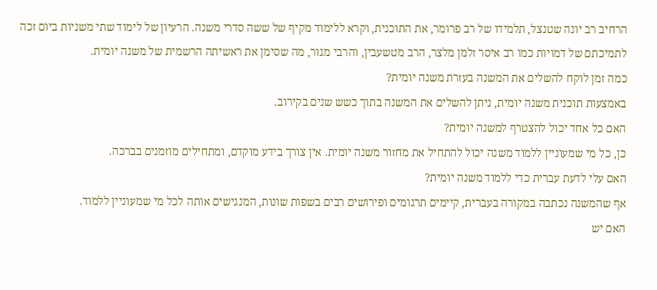הרחיב רב יונה שטנצל, תלמידו של רב פרומר, את התוכנית, וקרא ללימוד מקיף של ששה סדרי משנה. הרעיון של לימוד שתי משניות ביום זכה לתמיכתם של דמויות כמו רב איסר זלמן מלצר, הרב מטשעבין, והרבי מגור, מה שסימן את ראשיתה הרשמית של משנה יומית.
כמה זמן לוקח להשלים את המשנה בעזרת משנה יומית?
באמצעות תוכנית משנה יומית, ניתן להשלים את המשנה בתוך כשש שנים בקירוב.
האם כל אחד יכול להצטרף למשנה יומית?
כן, כל מי שמעוניין ללמוד משנה יכול להתחיל את מחזור משנה יומית. אין צורך בידע מוקדם, ומתחילים מוזמנים בברכה.
האם עלי לדעת עברית כדי ללמוד משנה יומית?
אף שהמשנה נכתבה במקורה בעברית, קיימים תרגומים ופירושים רבים בשפות שונות, המנגישים אותה לכל מי שמעוניין ללמוד.
האם יש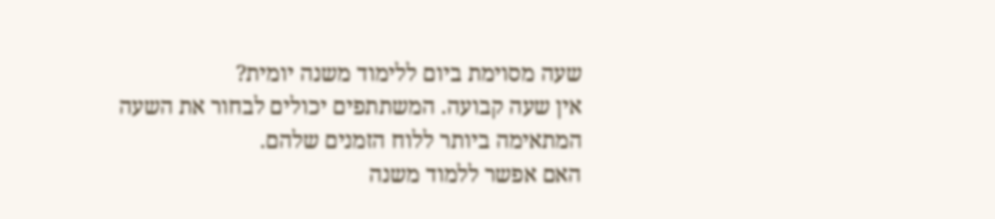שעה מסוימת ביום ללימוד משנה יומית?
אין שעה קבועה. המשתתפים יכולים לבחור את השעה המתאימה ביותר ללוח הזמנים שלהם.
האם אפשר ללמוד משנה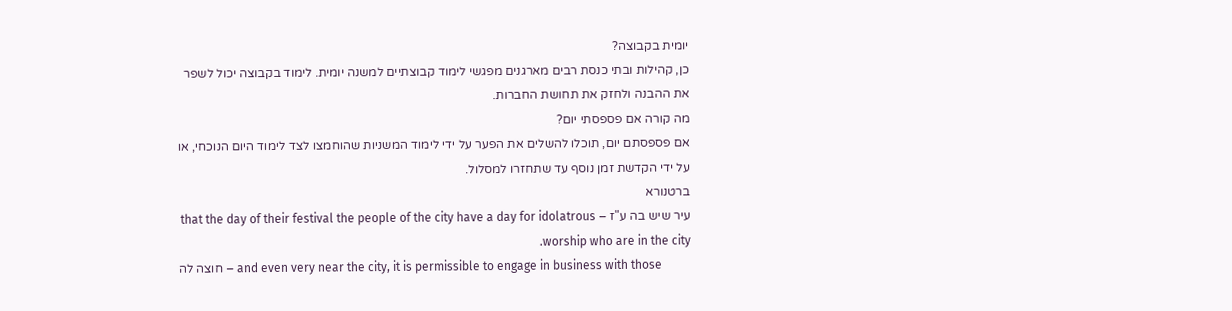יומית בקבוצה?
כן, קהילות ובתי כנסת רבים מארגנים מפגשי לימוד קבוצתיים למשנה יומית. לימוד בקבוצה יכול לשפר את ההבנה ולחזק את תחושת החברות.
מה קורה אם פספסתי יום?
אם פספסתם יום, תוכלו להשלים את הפער על ידי לימוד המשניות שהוחמצו לצד לימוד היום הנוכחי, או על ידי הקדשת זמן נוסף עד שתחזרו למסלול.
ברטנורא
עיר שיש בה ע"ז – that the day of their festival the people of the city have a day for idolatrous worship who are in the city.
חוצה לה – and even very near the city, it is permissible to engage in business with those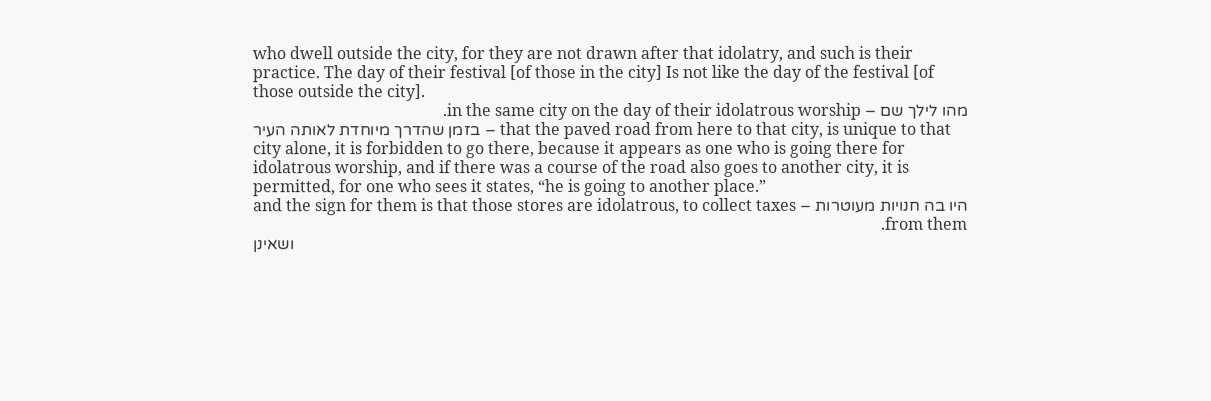who dwell outside the city, for they are not drawn after that idolatry, and such is their practice. The day of their festival [of those in the city] Is not like the day of the festival [of those outside the city].
מהו לילך שם – in the same city on the day of their idolatrous worship.
בזמן שהדרך מיוחדת לאותה העיר – that the paved road from here to that city, is unique to that city alone, it is forbidden to go there, because it appears as one who is going there for idolatrous worship, and if there was a course of the road also goes to another city, it is permitted, for one who sees it states, “he is going to another place.”
היו בה חנויות מעוטרות – and the sign for them is that those stores are idolatrous, to collect taxes from them.
ושאינן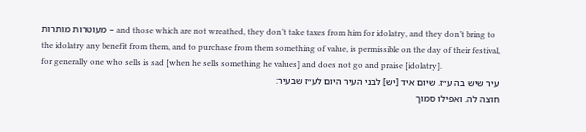מעוטרות מותרות – and those which are not wreathed, they don’t take taxes from him for idolatry, and they don’t bring to the idolatry any benefit from them, and to purchase from them something of value, is permissible on the day of their festival, for generally one who sells is sad [when he sells something he values] and does not go and praise [idolatry].
עיר שיש בה ע״ז. שיום איד [יש] לבני העיר היום לע״ז שבעיר:
חוצה לה. ואפילו סמוך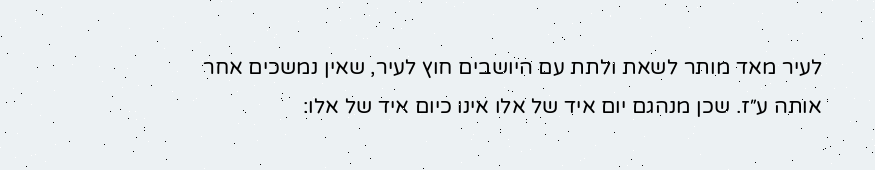לעיר מאד מותר לשאת ולתת עם היושבים חוץ לעיר, שאין נמשכים אחר אותה ע״ז. שכן מנהגם יום איד של אלו אינו כיום איד של אלו: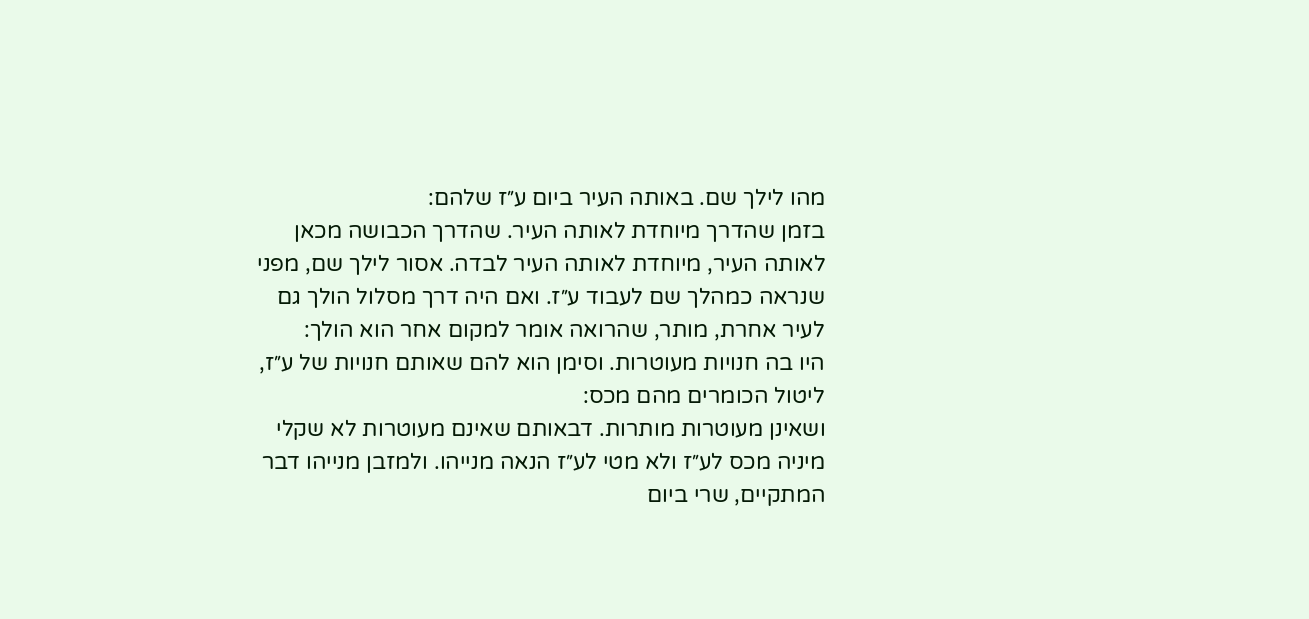מהו לילך שם. באותה העיר ביום ע״ז שלהם:
בזמן שהדרך מיוחדת לאותה העיר. שהדרך הכבושה מכאן לאותה העיר, מיוחדת לאותה העיר לבדה. אסור לילך שם, מפני שנראה כמהלך שם לעבוד ע״ז. ואם היה דרך מסלול הולך גם לעיר אחרת, מותר, שהרואה אומר למקום אחר הוא הולך:
היו בה חנויות מעוטרות. וסימן הוא להם שאותם חנויות של ע״ז, ליטול הכומרים מהם מכס:
ושאינן מעוטרות מותרות. דבאותם שאינם מעוטרות לא שקלי מיניה מכס לע״ז ולא מטי לע״ז הנאה מנייהו. ולמזבן מנייהו דבר המתקיים, שרי ביום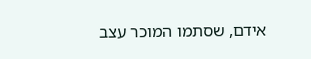אידם, שסתמו המוכר עצב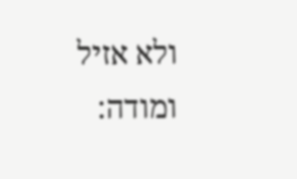ולא אזיל ומודה: